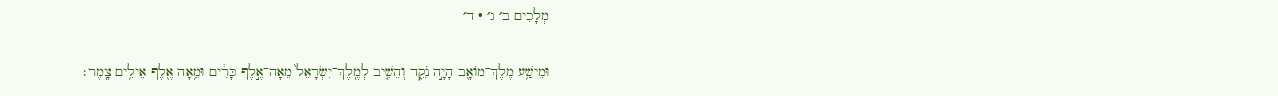מְלָכִים ב׳ ג׳ · ד׳

וּמֵישַׁ֥ע מֶלֶךְ־מוֹאָ֖ב הָיָ֣ה נֹקֵ֑ד וְהֵשִׁ֤יב לְמֶֽלֶךְ־יִשְׂרָאֵל֙ מֵאָה־אֶ֣לֶף כָּרִ֔ים וּמֵ֥אָה אֶ֖לֶף אֵילִ֥ים צָֽמֶר׃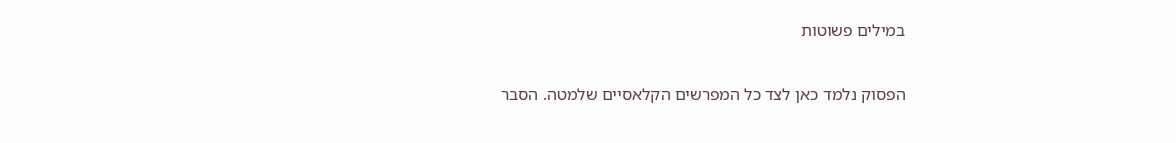במילים פשוטות

הפסוק נלמד כאן לצד כל המפרשים הקלאסיים שלמטה. הסבר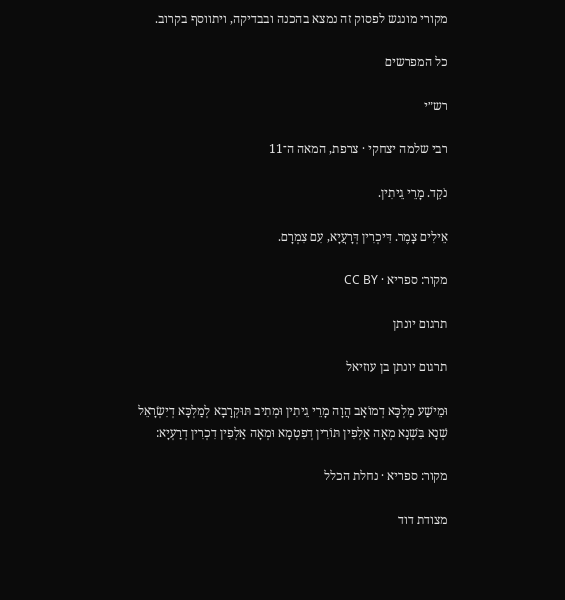מקורי מונגש לפסוק זה נמצא בהכנה ובבדיקה, ויתווסף בקרוב.

כל המפרשים

רש״י

רבי שלמה יצחקי · צרפת, המאה ה־11

נֹקֵד. מָרֵי גֵיתִין.

אֵילִים צָמֶר. דִּיכְרִין דְּרָעֲיָא, עִם צִמְרָם.

מקור: ספריא · CC BY

תרגום יונתן

תרגום יונתן בן עוזיאל

וּמֵישַׁע מַלְכָּא דְמוֹאָב הֲוָה מָרֵי גֵיתִין וּמְתִיב תּוּקְרָבָא לְמַלְכָּא דְיִשְׂרָאֵל שְׁנָא בִּשְׁנָא מְאָה אַלְפִין תּוֹרִין דְפִטְמָא וּמְאָה אַלְפִין דִכְרִין דְרַעְיָא:

מקור: ספריא · נחלת הכלל

מצודת דוד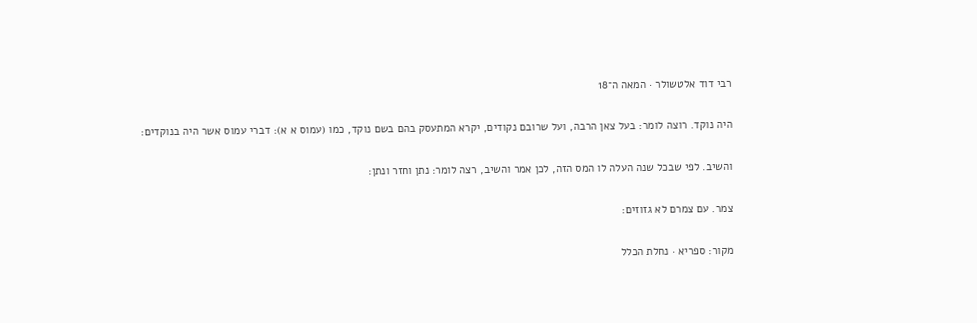רבי דוד אלטשולר · המאה ה־18

היה נוקד. רוצה לומר: בעל צאן הרבה, ועל שרובם נקודים, יקרא המתעסק בהם בשם נוקד, כמו (עמוס א א): דברי עמוס אשר היה בנוקדים:

והשיב. לפי שבכל שנה העלה לו המס הזה, לכן אמר והשיב, רצה לומר: נתן וחזר ונתן:

צמר. עם צמרם לא גזוזים:

מקור: ספריא · נחלת הכלל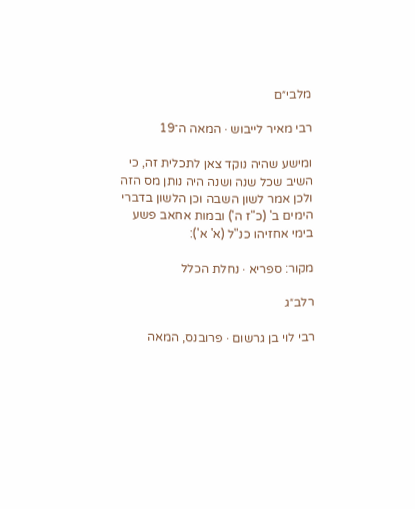מלבי״ם

רבי מאיר לייבוש · המאה ה־19

ומישע שהיה נוקד צאן לתכלית זה, כי השיב שכל שנה ושנה היה נותן מס הזה ולכן אמר לשון השבה וכן הלשון בדברי הימים ב' (כ"ז ה') ובמות אחאב פשע בימי אחזיהו כנ"ל (א' א'):

מקור: ספריא · נחלת הכלל

רלב״ג

רבי לוי בן גרשום · פרובנס, המאה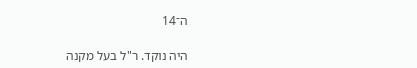ה־14

היה נוקד. ר"ל בעל מקנה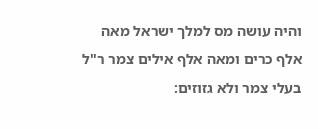והיה עושה מס למלך ישראל מאה אלף כרים ומאה אלף אילים צמר ר"ל בעלי צמר ולא גזוזים: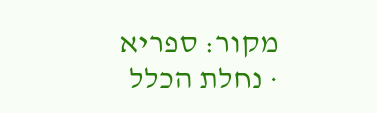מקור: ספריא · נחלת הכלל